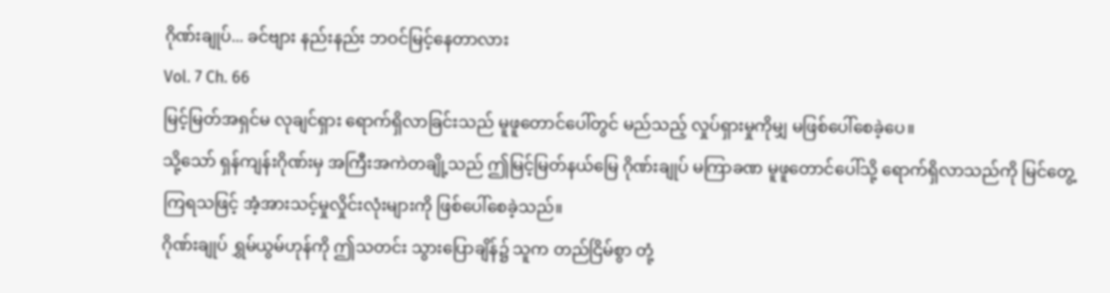ဂိုဏ်းချုပ်... ခင်ဗျား နည်းနည်း ဘဝင်မြင့်နေတာလား
Vol. 7 Ch. 66
မြင့်မြတ်အရှင်မ လုချင်ရှား ရောက်ရှိလာခြင်းသည် မူဖူတောင်ပေါ်တွင် မည်သည့် လှုပ်ရှားမှုကိုမျှ မဖြစ်ပေါ်စေခဲ့ပေ။
သို့သော် ရှန်ကျန်းဂိုဏ်းမှ အကြီးအကဲတချို့သည် ဤမြင့်မြတ်နယ်မြေ ဂိုဏ်းချုပ် မကြာခဏ မူဖူတောင်ပေါ်သို့ ရောက်ရှိလာသည်ကို မြင်တွေ့ကြရသဖြင့် အံ့အားသင့်မှုလှိုင်းလုံးများကို ဖြစ်ပေါ်စေခဲ့သည်။
ဂိုဏ်းချုပ် ရွှမ်ယွမ်ဟုန်ကို ဤသတင်း သွားပြောချိန်၌ သူက တည်ငြိမ်စွာ တုံ့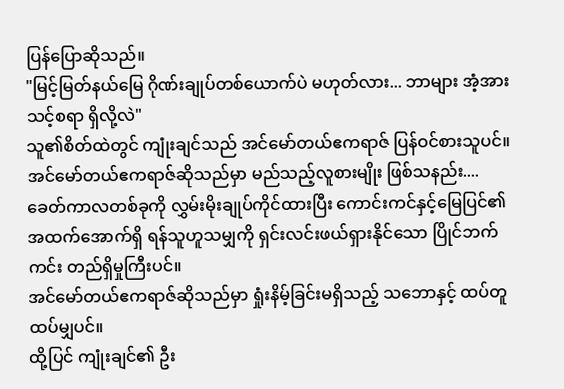ပြန်ပြောဆိုသည်။
"မြင့်မြတ်နယ်မြေ ဂိုဏ်းချုပ်တစ်ယောက်ပဲ မဟုတ်လား... ဘာများ အံ့အားသင့်စရာ ရှိလို့လဲ"
သူ၏စိတ်ထဲတွင် ကျုံးချင်သည် အင်မော်တယ်ဧကရာဇ် ပြန်ဝင်စားသူပင်။
အင်မော်တယ်ဧကရာဇ်ဆိုသည်မှာ မည်သည့်လူစားမျိုး ဖြစ်သနည်း....
ခေတ်ကာလတစ်ခုကို လွှမ်းမိုးချုပ်ကိုင်ထားပြီး ကောင်းကင်နှင့်မြေပြင်၏ အထက်အောက်ရှိ ရန်သူဟူသမျှကို ရှင်းလင်းဖယ်ရှားနိုင်သော ပြိုင်ဘက်ကင်း တည်ရှိမှုကြီးပင်။
အင်မော်တယ်ဧကရာဇ်ဆိုသည်မှာ ရှုံးနိမ့်ခြင်းမရှိသည့် သဘောနှင့် ထပ်တူထပ်မျှပင်။
ထို့ပြင် ကျုံးချင်၏ ဦး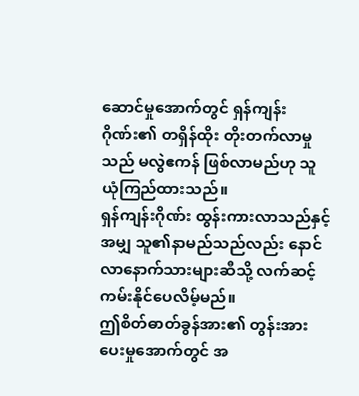ဆောင်မှုအောက်တွင် ရှန်ကျန်းဂိုဏ်း၏ တရှိန်ထိုး တိုးတက်လာမှုသည် မလွဲဧကန် ဖြစ်လာမည်ဟု သူ ယုံကြည်ထားသည်။
ရှန်ကျန်းဂိုဏ်း ထွန်းကားလာသည်နှင့်အမျှ သူ၏နာမည်သည်လည်း နောင်လာနောက်သားများဆီသို့ လက်ဆင့်ကမ်းနိုင်ပေလိမ့်မည်။
ဤစိတ်ဓာတ်ခွန်အား၏ တွန်းအားပေးမှုအောက်တွင် အ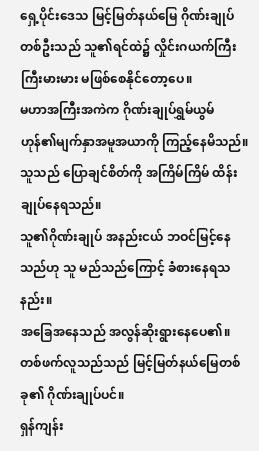ရှေ့ပိုင်းဒေသ မြင့်မြတ်နယ်မြေ ဂိုဏ်းချုပ်တစ်ဦးသည် သူ၏ရင်ထဲ၌ လှိုင်းဂယက်ကြီးကြီးမားမား မဖြစ်စေနိုင်တော့ပေ။
မဟာအကြီးအကဲက ဂိုဏ်းချုပ်ရွှမ်ယွမ်ဟုန်၏မျက်နှာအမူအယာကို ကြည့်နေမိသည်။
သူသည် ပြောချင်စိတ်ကို အကြိမ်ကြိမ် ထိန်းချုပ်နေရသည်။
သူ၏ဂိုဏ်းချုပ် အနည်းငယ် ဘဝင်မြင့်နေသည်ဟု သူ မည်သည်ကြောင့် ခံစားနေရသနည်း။
အခြေအနေသည် အလွန်ဆိုးရွားနေပေ၏။
တစ်ဖက်လူသည်သည် မြင့်မြတ်နယ်မြေတစ်ခု၏ ဂိုဏ်းချုပ်ပင်။
ရှန်ကျန်း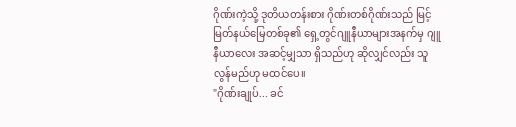ဂိုဏ်းကဲ့သို့ ဒုတိယတန်းစား ဂိုဏ်းတစ်ဂိုဏ်းသည် မြင့်မြတ်နယ်မြေတစ်ခု၏ ရှေ့တွင်ဂျူနီယာများအနက်မှ ဂျူနီယာလေး အဆင့်မျှသာ ရှိသည်ဟု ဆိုလျှင်လည်း သူ လွန်မည်ဟု မထင်ပေ။
"ဂိုဏ်းချုပ်... ခင်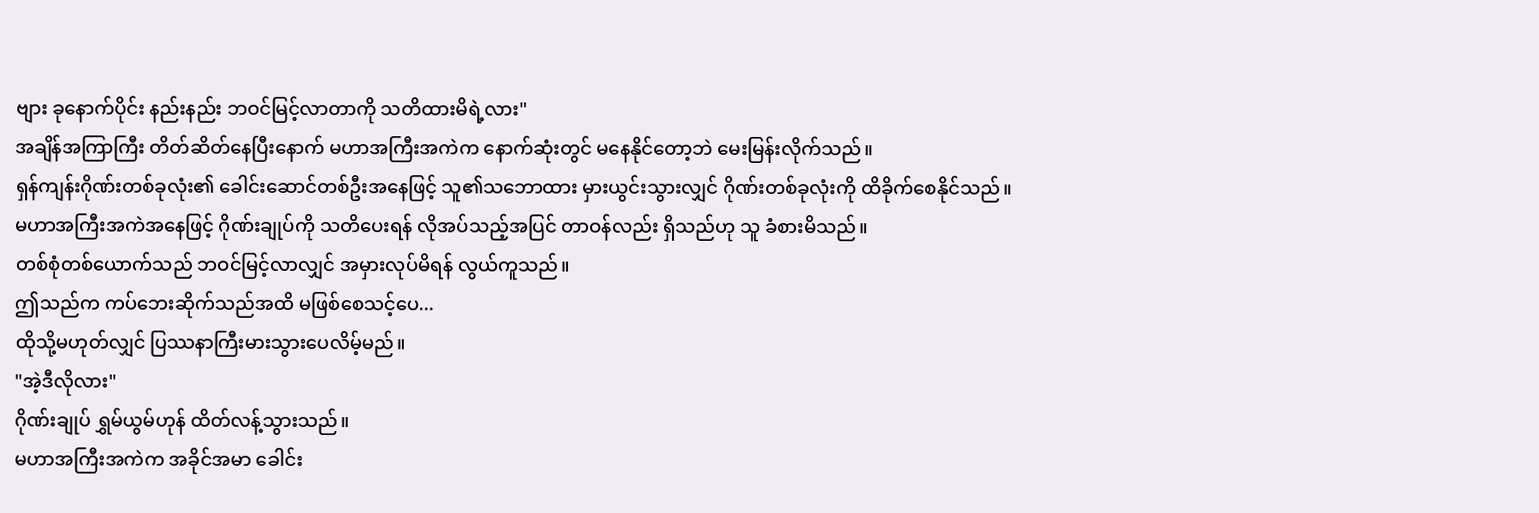ဗျား ခုနောက်ပိုင်း နည်းနည်း ဘဝင်မြင့်လာတာကို သတိထားမိရဲ့လား"
အချိန်အကြာကြီး တိတ်ဆိတ်နေပြီးနောက် မဟာအကြီးအကဲက နောက်ဆုံးတွင် မနေနိုင်တော့ဘဲ မေးမြန်းလိုက်သည်။
ရှန်ကျန်းဂိုဏ်းတစ်ခုလုံး၏ ခေါင်းဆောင်တစ်ဦးအနေဖြင့် သူ၏သဘောထား မှားယွင်းသွားလျှင် ဂိုဏ်းတစ်ခုလုံးကို ထိခိုက်စေနိုင်သည်။
မဟာအကြီးအကဲအနေဖြင့် ဂိုဏ်းချုပ်ကို သတိပေးရန် လိုအပ်သည့်အပြင် တာဝန်လည်း ရှိသည်ဟု သူ ခံစားမိသည်။
တစ်စုံတစ်ယောက်သည် ဘဝင်မြင့်လာလျှင် အမှားလုပ်မိရန် လွယ်ကူသည်။
ဤသည်က ကပ်ဘေးဆိုက်သည်အထိ မဖြစ်စေသင့်ပေ...
ထိုသို့မဟုတ်လျှင် ပြဿနာကြီးမားသွားပေလိမ့်မည်။
"အဲ့ဒီလိုလား"
ဂိုဏ်းချုပ် ရွှမ်ယွမ်ဟုန် ထိတ်လန့်သွားသည်။
မဟာအကြီးအကဲက အခိုင်အမာ ခေါင်း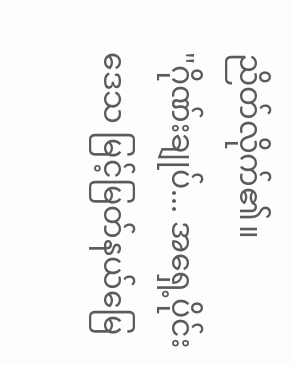ညိတ်လိုက်၏။
"ဂိုဏ်းချုပ်... အရှေ့ပိုင်းဒေသ မြင့်မြတ်နယ်မြေ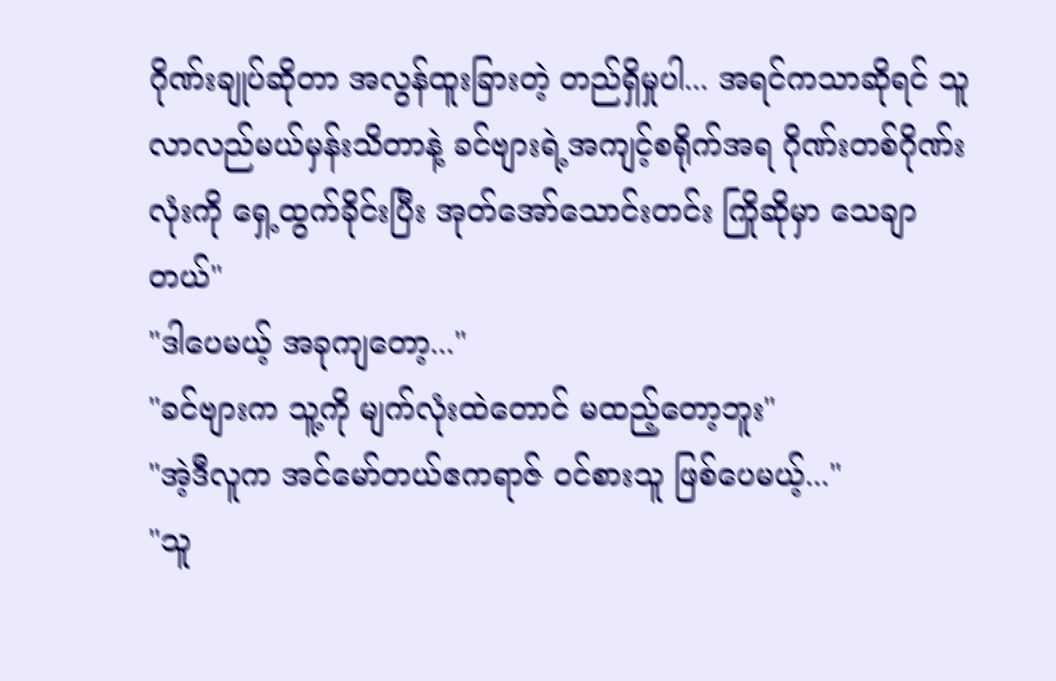ဂိုဏ်းချုပ်ဆိုတာ အလွန်ထူးခြားတဲ့ တည်ရှိမှုပါ... အရင်ကသာဆိုရင် သူ လာလည်မယ်မှန်းသိတာနဲ့ ခင်ဗျားရဲ့အကျင့်စရိုက်အရ ဂိုဏ်းတစ်ဂိုဏ်းလုံးကို ရှေ့ထွက်ခိုင်းပြီး အုတ်အော်သောင်းတင်း ကြိုဆိုမှာ သေချာတယ်"
"ဒါပေမယ့် အခုကျတော့..."
"ခင်ဗျားက သူ့ကို မျက်လုံးထဲတောင် မထည့်တော့ဘူး"
"အဲ့ဒီလူက အင်မော်တယ်ဧကရာဇ် ဝင်စားသူ ဖြစ်ပေမယ့်..."
"သူ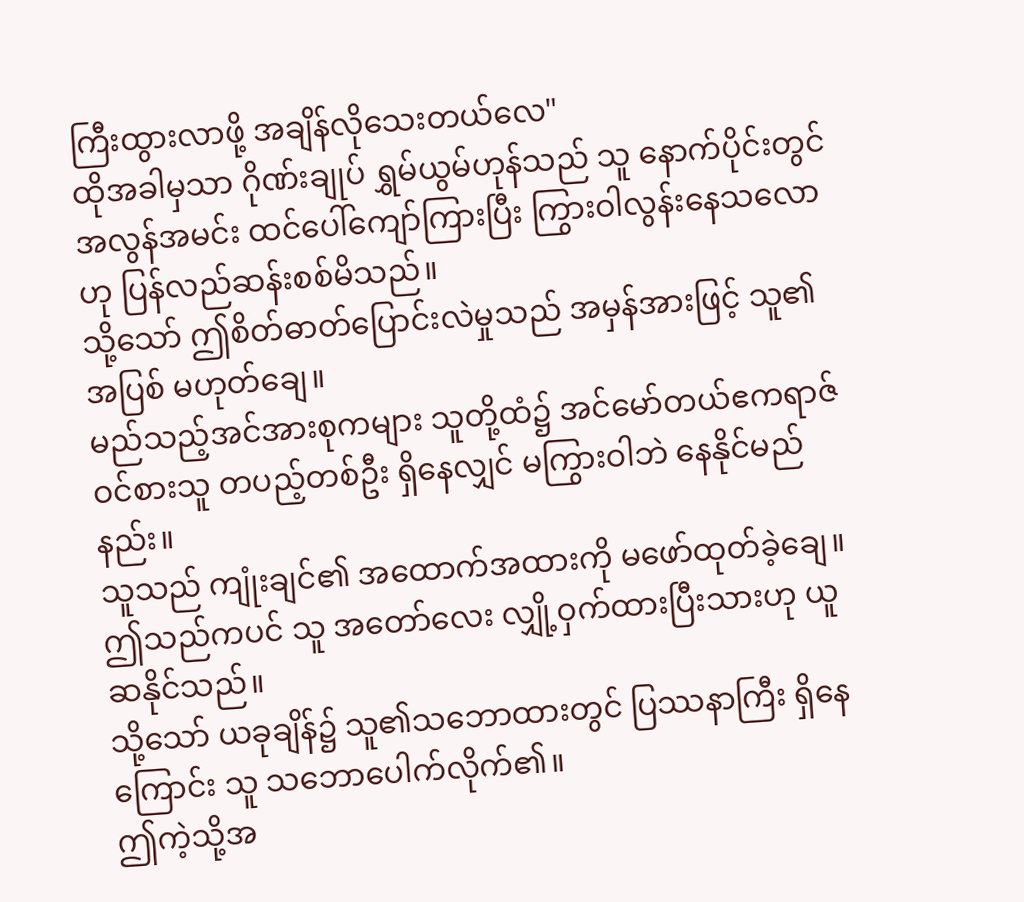ကြီးထွားလာဖို့ အချိန်လိုသေးတယ်လေ"
ထိုအခါမှသာ ဂိုဏ်းချုပ် ရွှမ်ယွမ်ဟုန်သည် သူ နောက်ပိုင်းတွင် အလွန်အမင်း ထင်ပေါ်ကျော်ကြားပြီး ကြွားဝါလွန်းနေသလောဟု ပြန်လည်ဆန်းစစ်မိသည်။
သို့သော် ဤစိတ်ဓာတ်ပြောင်းလဲမှုသည် အမှန်အားဖြင့် သူ၏အပြစ် မဟုတ်ချေ။
မည်သည့်အင်အားစုကများ သူတို့ထံ၌ အင်မော်တယ်ဧကရာဇ် ဝင်စားသူ တပည့်တစ်ဦး ရှိနေလျှင် မကြွားဝါဘဲ နေနိုင်မည်နည်း။
သူသည် ကျုံးချင်၏ အထောက်အထားကို မဖော်ထုတ်ခဲ့ချေ။ ဤသည်ကပင် သူ အတော်လေး လျှို့ဝှက်ထားပြီးသားဟု ယူဆနိုင်သည်။
သို့သော် ယခုချိန်၌ သူ၏သဘောထားတွင် ပြဿနာကြီး ရှိနေကြောင်း သူ သဘောပေါက်လိုက်၏။
ဤကဲ့သို့အ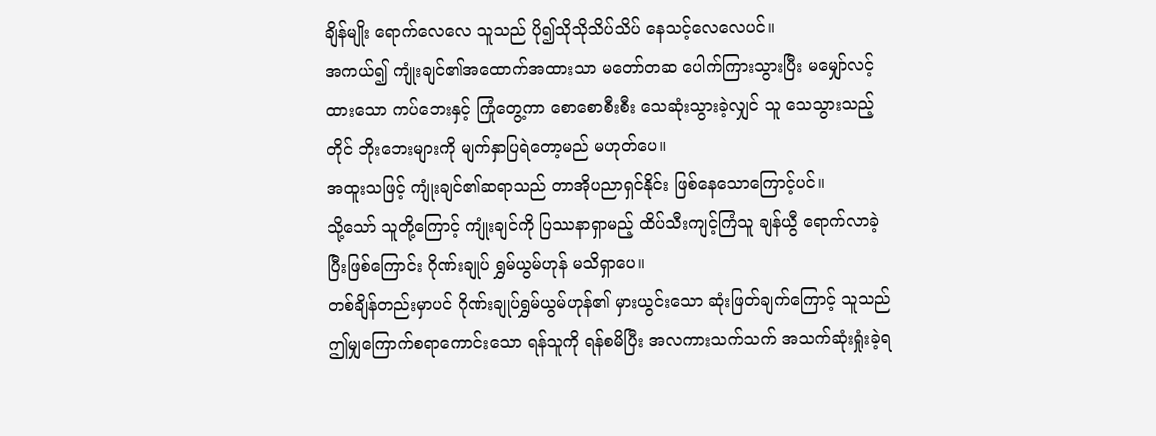ချိန်မျိုး ရောက်လေလေ သူသည် ပို၍သိုသိုသိပ်သိပ် နေသင့်လေလေပင်။
အကယ်၍ ကျုံးချင်၏အထောက်အထားသာ မတော်တဆ ပေါက်ကြားသွားပြီး မမျှော်လင့်ထားသော ကပ်ဘေးနှင့် ကြုံတွေ့ကာ စောစောစီးစီး သေဆုံးသွားခဲ့လျှင် သူ သေသွားသည့်တိုင် ဘိုးဘေးများကို မျက်နှာပြရဲတော့မည် မဟုတ်ပေ။
အထူးသဖြင့် ကျုံးချင်၏ဆရာသည် တာအိုပညာရှင်နိုင်း ဖြစ်နေသောကြောင့်ပင်။
သို့သော် သူတို့ကြောင့် ကျုံးချင်ကို ပြဿနာရှာမည့် ထိပ်သီးကျင့်ကြံသူ ချန်ယွီ ရောက်လာခဲ့ပြီးဖြစ်ကြောင်း ဂိုဏ်းချုပ် ရွှမ်ယွမ်ဟုန် မသိရှာပေ။
တစ်ချိန်တည်းမှာပင် ဂိုဏ်းချုပ်ရွှမ်ယွမ်ဟုန်၏ မှားယွင်းသော ဆုံးဖြတ်ချက်ကြောင့် သူသည် ဤမျှကြောက်စရာကောင်းသော ရန်သူကို ရန်စမိပြီး အလကားသက်သက် အသက်ဆုံးရှုံးခဲ့ရ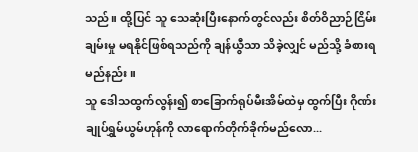သည်။ ထို့ပြင် သူ သေဆုံးပြီးနောက်တွင်လည်း စိတ်ဝိညာဉ်ငြိမ်းချမ်းမှု မရနိုင်ဖြစ်ရသည်ကို ချန်ယွီသာ သိခဲ့လျှင် မည်သို့ ခံစားရမည်နည်း။
သူ ဒေါသထွက်လွန်း၍ စာခြောက်ရုပ်မီးအိမ်ထဲမှ ထွက်ပြီး ဂိုဏ်းချုပ်ရွှမ်ယွမ်ဟုန်ကို လာရောက်တိုက်ခိုက်မည်လော...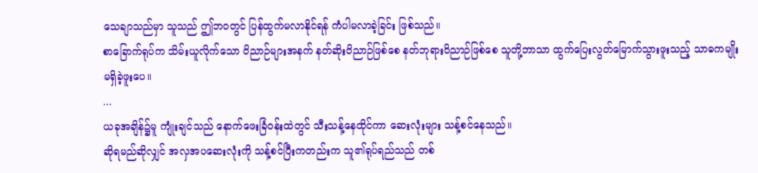သေချာသည်မှာ သူသည် ဤဘဝတွင် ပြန်ထွက်မလာနိုင်ရန် ကံပါမလာခဲ့ခြင်း ဖြစ်သည်။
စာခြောက်ရုပ်က သိမ်းယူလိုက်သော ဝိညာဉ်များအနက် နတ်ဆိုးဝိညာဉ်ဖြစ်စေ နတ်ဘုရားဝိညာဉ်ဖြစ်စေ သူတို့ဘာသာ ထွက်ပြေးလွတ်မြောက်သွားဖူးသည့် သာဓကမျိုး မရှိခဲ့ဖူးပေ။
...
ယခုအချိန်၌မူ ကျုံးချင်သည် နောက်ဖေးခြံဝန်းထဲတွင် သီးသန့်နေထိုင်ကာ ဆေးလုံးများ သန့်စင်နေသည်။
ဆိုရမည်ဆိုလျှင် အလှအပဆေးလုံးကို သန့်စင်ပြီးကတည်းက သူ၏ရုပ်ရည်သည် တစ်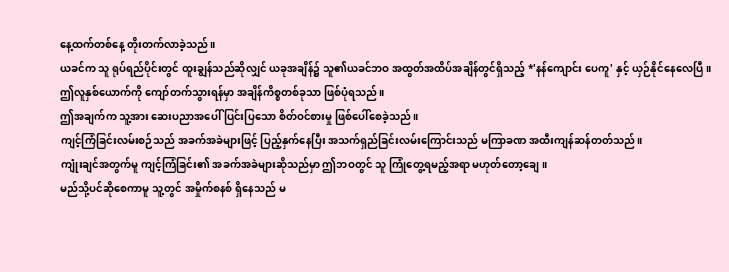နေ့ထက်တစ်နေ့ တိုးတက်လာခဲ့သည်။
ယခင်က သူ ရုပ်ရည်ပိုင်းတွင် ထူးချွန်သည်ဆိုလျှင် ယခုအချိန်၌ သူ၏ယခင်ဘဝ အထွတ်အထိပ်အချိန်တွင်ရှိသည့် *'နန်ကျောင်း ပေကူ' နှင့် ယှဉ်နိုင်နေလေပြီ။
ဤလူနှစ်ယောက်ကို ကျော်တက်သွားရန်မှာ အချိန်ကိစ္စတစ်ခုသာ ဖြစ်ပုံရသည်။
ဤအချက်က သူ့အား ဆေးပညာအပေါ် ပြင်းပြသော စိတ်ဝင်စားမှု ဖြစ်ပေါ်စေခဲ့သည်။
ကျင့်ကြံခြင်းလမ်းစဉ်သည် အခက်အခဲများဖြင့် ပြည့်နှက်နေပြီး အသက်ရှည်ခြင်းလမ်းကြောင်းသည် မကြာခဏ အထီးကျန်ဆန်တတ်သည်။
ကျုံးချင်အတွက်မူ ကျင့်ကြံခြင်း၏ အခက်အခဲများဆိုသည်မှာ ဤဘဝတွင် သူ ကြုံတွေ့ရမည့်အရာ မဟုတ်တော့ချေ။
မည်သို့ပင်ဆိုစေကာမူ သူ့တွင် အမှိုက်စနစ် ရှိနေသည် မ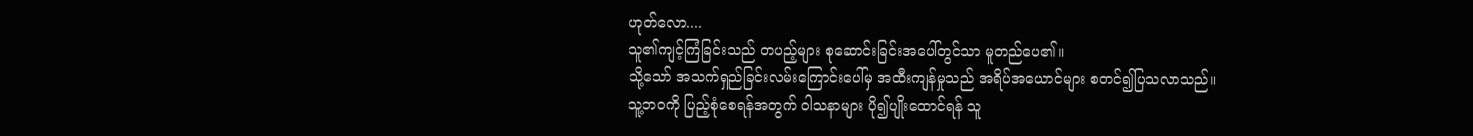ဟုတ်လော....
သူ၏ကျင့်ကြံခြင်းသည် တပည့်များ စုဆောင်းခြင်းအပေါ်တွင်သာ မူတည်ပေ၏။
သို့သော် အသက်ရှည်ခြင်းလမ်းကြောင်းပေါ်မှ အထီးကျန်မှုသည် အရိပ်အယောင်များ စတင်၍ပြသလာသည်။
သူ့ဘဝကို ပြည့်စုံစေရန်အတွက် ဝါသနာများ ပို၍ပျိုးထောင်ရန် သူ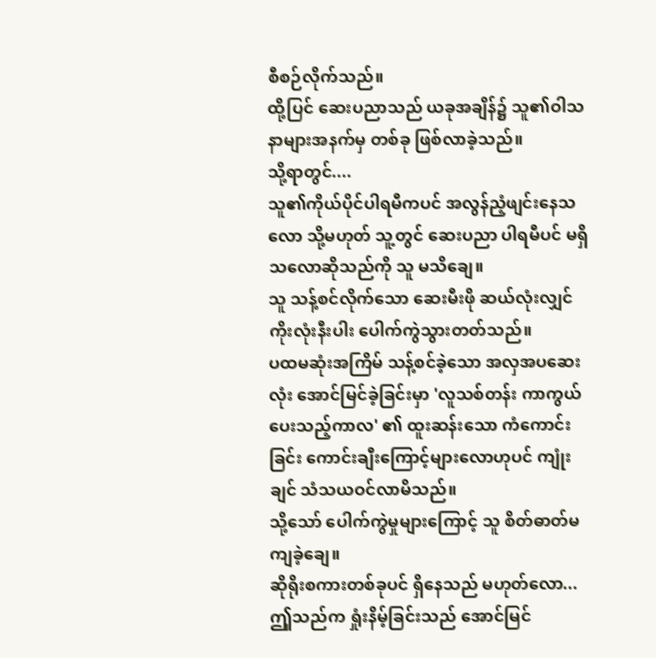စီစဉ်လိုက်သည်။
ထို့ပြင် ဆေးပညာသည် ယခုအချိန်၌ သူ၏ဝါသနာများအနက်မှ တစ်ခု ဖြစ်လာခဲ့သည်။
သို့ရာတွင်....
သူ၏ကိုယ်ပိုင်ပါရမီကပင် အလွန်ညံ့ဖျင်းနေသလော သို့မဟုတ် သူ့တွင် ဆေးပညာ ပါရမီပင် မရှိသလောဆိုသည်ကို သူ မသိချေ။
သူ သန့်စင်လိုက်သော ဆေးမီးဖို ဆယ်လုံးလျှင် ကိုးလုံးနီးပါး ပေါက်ကွဲသွားတတ်သည်။
ပထမဆုံးအကြိမ် သန့်စင်ခဲ့သော အလှအပဆေးလုံး အောင်မြင်ခဲ့ခြင်းမှာ 'လူသစ်တန်း ကာကွယ်ပေးသည့်ကာလ' ၏ ထူးဆန်းသော ကံကောင်းခြင်း ကောင်းချီးကြောင့်များလောဟုပင် ကျုံးချင် သံသယဝင်လာမိသည်။
သို့သော် ပေါက်ကွဲမှုများကြောင့် သူ စိတ်ဓာတ်မကျခဲ့ချေ။
ဆိုရိုးစကားတစ်ခုပင် ရှိနေသည် မဟုတ်လော...
ဤှသည်က ရှုံးနိမ့်ခြင်းသည် အောင်မြင်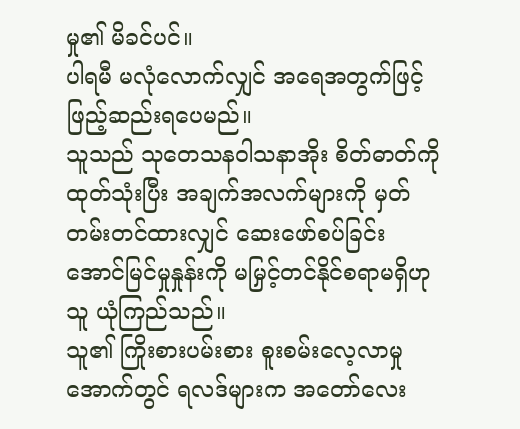မှု၏ မိခင်ပင်။
ပါရမီ မလုံလောက်လျှင် အရေအတွက်ဖြင့် ဖြည့်ဆည်းရပေမည်။
သူသည် သုတေသနဝါသနာအိုး စိတ်ဓာတ်ကို ထုတ်သုံးပြီး အချက်အလက်များကို မှတ်တမ်းတင်ထားလျှင် ဆေးဖော်စပ်ခြင်း အောင်မြင်မှုနှုန်းကို မမြှင့်တင်နိုင်စရာမရှိဟု သူ ယုံကြည်သည်။
သူ၏ ကြိုးစားပမ်းစား စူးစမ်းလေ့လာမှုအောက်တွင် ရလဒ်များက အတော်လေး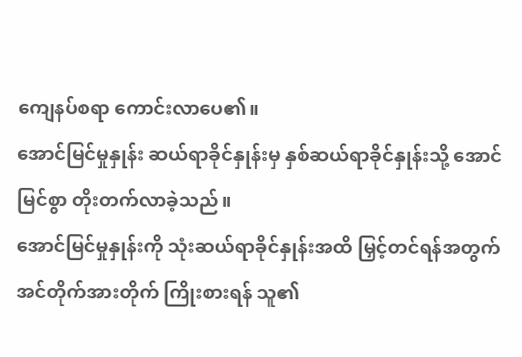ကျေနပ်စရာ ကောင်းလာပေ၏။
အောင်မြင်မှုနှုန်း ဆယ်ရာခိုင်နှုန်းမှ နှစ်ဆယ်ရာခိုင်နှုန်းသို့ အောင်မြင်စွာ တိုးတက်လာခဲ့သည်။
အောင်မြင်မှုနှုန်းကို သုံးဆယ်ရာခိုင်နှုန်းအထိ မြှင့်တင်ရန်အတွက် အင်တိုက်အားတိုက် ကြိုးစားရန် သူ၏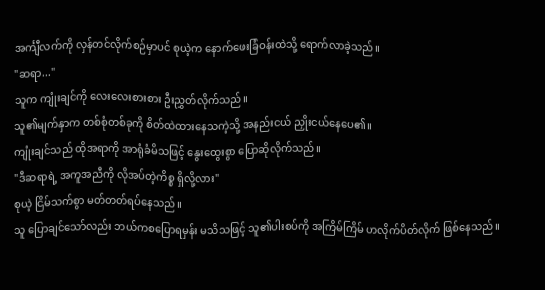အင်္ကျီလက်ကို လှန်တင်လိုက်စဉ်မှာပင် စုယဲ့က နောက်ဖေးခြံဝန်းထဲသို့ ရောက်လာခဲ့သည်။
"ဆရာ..."
သူက ကျုံးချင်ကို လေးလေးစားစား ဦးညွှတ်လိုက်သည်။
သူ၏မျက်နှာက တစ်စုံတစ်ခုကို စိတ်ထဲထားနေသကဲ့သို့ အနည်းငယ် ညှိုးငယ်နေပေ၏။
ကျုံးချင်သည် ထိုအရာကို အာရုံခံမိသဖြင့် နွေးထွေးစွာ ပြောဆိုလိုက်သည်။
"ဒီဆရာရဲ့ အကူအညီကို လိုအပ်တဲ့ကိစ္စ ရှိလို့လား"
စုယဲ့ ငြိမ်သက်စွာ မတ်တတ်ရပ်နေသည်။
သူ ပြောချင်သော်လည်း ဘယ်ကစပြောရမှန်း မသိသဖြင့် သူ၏ပါးစပ်ကို အကြိမ်ကြိမ် ဟလိုက်ပိတ်လိုက် ဖြစ်နေသည်။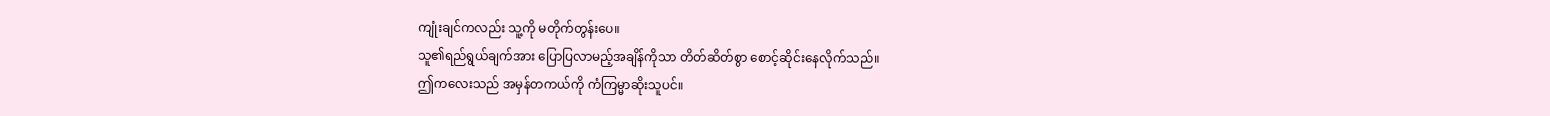ကျုံးချင်ကလည်း သူ့ကို မတိုက်တွန်းပေ။
သူ၏ရည်ရွယ်ချက်အား ပြောပြလာမည့်အချိန်ကိုသာ တိတ်ဆိတ်စွာ စောင့်ဆိုင်းနေလိုက်သည်။
ဤကလေးသည် အမှန်တကယ်ကို ကံကြမ္မာဆိုးသူပင်။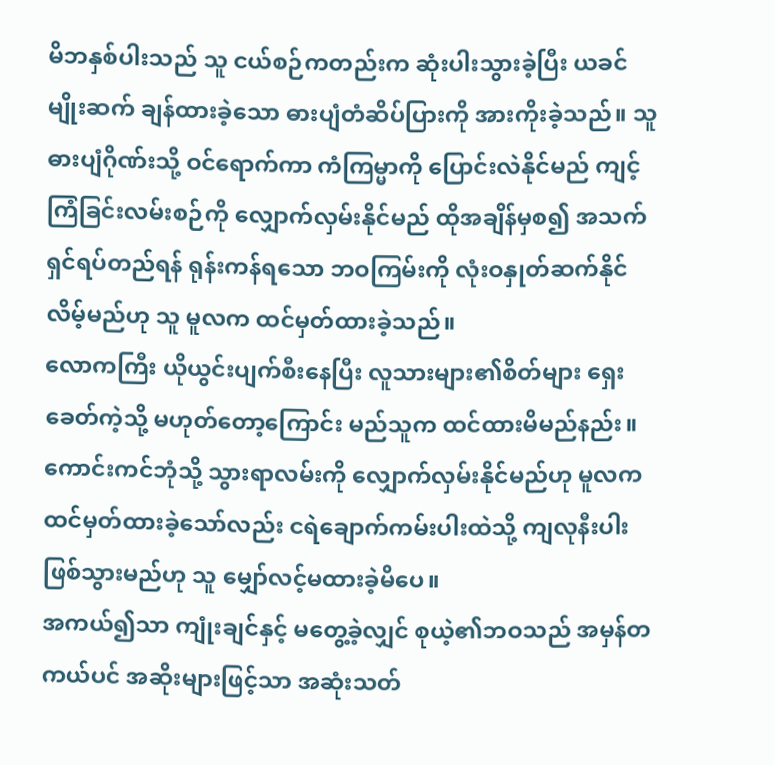မိဘနှစ်ပါးသည် သူ ငယ်စဉ်ကတည်းက ဆုံးပါးသွားခဲ့ပြီး ယခင်မျိုးဆက် ချန်ထားခဲ့သော ဓားပျံတံဆိပ်ပြားကို အားကိုးခဲ့သည်။ သူ ဓားပျံဂိုဏ်းသို့ ဝင်ရောက်ကာ ကံကြမ္မာကို ပြောင်းလဲနိုင်မည် ကျင့်ကြံခြင်းလမ်းစဉ်ကို လျှောက်လှမ်းနိုင်မည် ထိုအချိန်မှစ၍ အသက်ရှင်ရပ်တည်ရန် ရုန်းကန်ရသော ဘဝကြမ်းကို လုံးဝနှုတ်ဆက်နိုင်လိမ့်မည်ဟု သူ မူလက ထင်မှတ်ထားခဲ့သည်။
လောကကြီး ယိုယွင်းပျက်စီးနေပြီး လူသားများ၏စိတ်များ ရှေးခေတ်ကဲ့သို့ မဟုတ်တော့ကြောင်း မည်သူက ထင်ထားမိမည်နည်း။
ကောင်းကင်ဘုံသို့ သွားရာလမ်းကို လျှောက်လှမ်းနိုင်မည်ဟု မူလက ထင်မှတ်ထားခဲ့သော်လည်း ငရဲချောက်ကမ်းပါးထဲသို့ ကျလုနီးပါး ဖြစ်သွားမည်ဟု သူ မျှော်လင့်မထားခဲ့မိပေ။
အကယ်၍သာ ကျုံးချင်နှင့် မတွေ့ခဲ့လျှင် စုယဲ့၏ဘဝသည် အမှန်တကယ်ပင် အဆိုးများဖြင့်သာ အဆုံးသတ်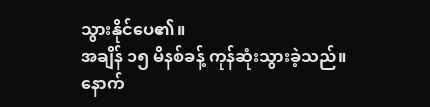သွားနိုင်ပေ၏။
အချိန် ၁၅ မိနစ်ခန့် ကုန်ဆုံးသွားခဲ့သည်။
နောက်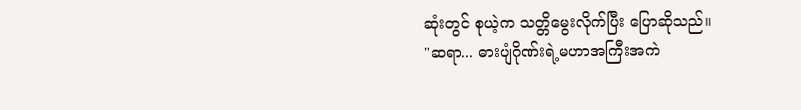ဆုံးတွင် စုယဲ့က သတ္တိမွေးလိုက်ပြီး ပြောဆိုသည်။
"ဆရာ... ဓားပျံဂိုဏ်းရဲ့မဟာအကြီးအကဲ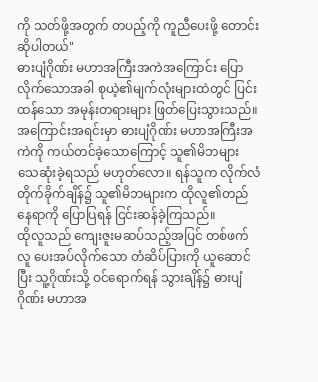ကို သတ်ဖို့အတွက် တပည့်ကို ကူညီပေးဖို့ တောင်းဆိုပါတယ်"
ဓားပျံဂိုဏ်း မဟာအကြီးအကဲအကြောင်း ပြောလိုက်သောအခါ စုယဲ့၏မျက်လုံးများထဲတွင် ပြင်းထန်သော အမုန်းတရားများ ဖြတ်ပြေးသွားသည်။
အကြောင်းအရင်းမှာ ဓားပျံဂိုဏ်း မဟာအကြီးအကဲကို ကယ်တင်ခဲ့သောကြောင့် သူ၏မိဘများ သေဆုံးခဲ့ရသည် မဟုတ်လော။ ရန်သူက လိုက်လံတိုက်ခိုက်ချိန်၌ သူ၏မိဘများက ထိုလူ၏တည်နေရာကို ပြောပြရန် ငြင်းဆန်ခဲ့ကြသည်။
ထိုလူသည် ကျေးဇူးမဆပ်သည့်အပြင် တစ်ဖက်လူ ပေးအပ်လိုက်သော တံဆိပ်ပြားကို ယူဆောင်ပြီး သူ့ဂိုဏ်းသို့ ဝင်ရောက်ရန် သွားချိန်၌ ဓားပျံဂိုဏ်း မဟာအ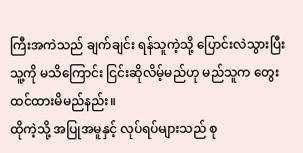ကြီးအကဲသည် ချက်ချင်း ရန်သူကဲ့သို့ ပြောင်းလဲသွားပြီး သူ့ကို မသိကြောင်း ငြင်းဆိုလိမ့်မည်ဟု မည်သူက တွေးထင်ထားမိမည်နည်း။
ထိုကဲ့သို့ အပြုအမူနှင့် လုပ်ရပ်များသည် စု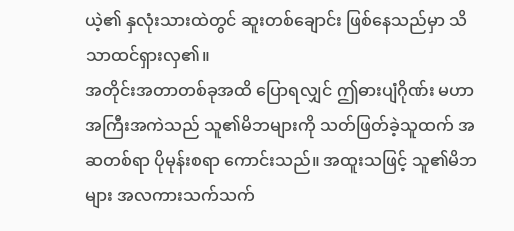ယဲ့၏ နှလုံးသားထဲတွင် ဆူးတစ်ချောင်း ဖြစ်နေသည်မှာ သိသာထင်ရှားလှ၏။
အတိုင်းအတာတစ်ခုအထိ ပြောရလျှင် ဤဓားပျံဂိုဏ်း မဟာအကြီးအကဲသည် သူ၏မိဘများကို သတ်ဖြတ်ခဲ့သူထက် အဆတစ်ရာ ပိုမုန်းစရာ ကောင်းသည်။ အထူးသဖြင့် သူ၏မိဘများ အလကားသက်သက်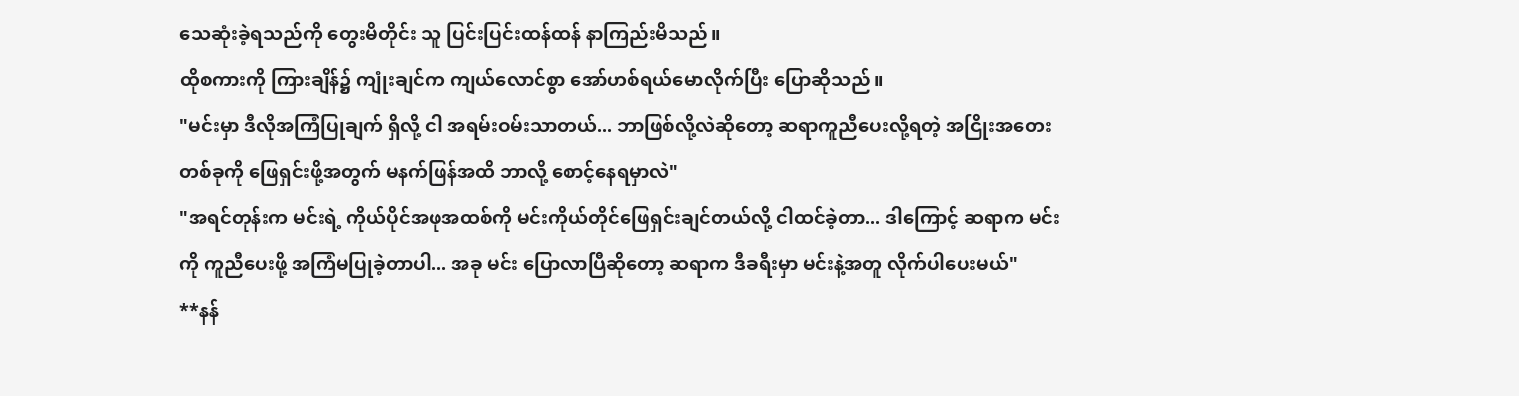သေဆုံးခဲ့ရသည်ကို တွေးမိတိုင်း သူ ပြင်းပြင်းထန်ထန် နာကြည်းမိသည်။
ထိုစကားကို ကြားချိန်၌ ကျုံးချင်က ကျယ်လောင်စွာ အော်ဟစ်ရယ်မောလိုက်ပြီး ပြောဆိုသည်။
"မင်းမှာ ဒီလိုအကြံပြုချက် ရှိလို့ ငါ အရမ်းဝမ်းသာတယ်... ဘာဖြစ်လို့လဲဆိုတော့ ဆရာကူညီပေးလို့ရတဲ့ အငြိုးအတေးတစ်ခုကို ဖြေရှင်းဖို့အတွက် မနက်ဖြန်အထိ ဘာလို့ စောင့်နေရမှာလဲ"
"အရင်တုန်းက မင်းရဲ့ ကိုယ်ပိုင်အဖုအထစ်ကို မင်းကိုယ်တိုင်ဖြေရှင်းချင်တယ်လို့ ငါထင်ခဲ့တာ... ဒါကြောင့် ဆရာက မင်းကို ကူညီပေးဖို့ အကြံမပြုခဲ့တာပါ... အခု မင်း ပြောလာပြီဆိုတော့ ဆရာက ဒီခရီးမှာ မင်းနဲ့အတူ လိုက်ပါပေးမယ်"
**နန်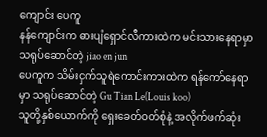ကျောင်း ပေကူ
နန်ကျောင်းက ဓားပျံရှောင်လီကားထဲက မင်းသားနေရာမှာ သရုပ်ဆောင်တဲ့ jiao en jun
ပေကူက သိမ်းငှက်သူရဲကောင်းကားထဲက ရန်ကော်နေရာမှာ သရုပ်ဆောင်တဲ့ Gu Tian Le(Louis koo)
သူတို့နှစ်ယောက်ကို ရှေးခေတ်ဝတ်စုံနဲ့ အလိုက်ဖက်ဆုံး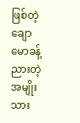ဖြစ်တဲ့ ချောမောခန့်ညားတဲ့ အမျိုးသား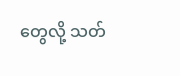တွေလို့ သတ်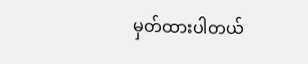မှတ်ထားပါတယ်